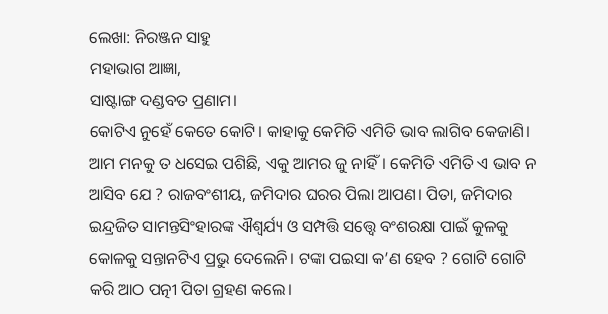ଲେଖା: ନିରଞ୍ଜନ ସାହୁ
ମହାଭାଗ ଆଜ୍ଞା,
ସାଷ୍ଟାଙ୍ଗ ଦଣ୍ଡବତ ପ୍ରଣାମ।
କୋଟିଏ ନୁହେଁ କେତେ କୋଟି। କାହାକୁ କେମିତି ଏମିତି ଭାବ ଲାଗିବ କେଜାଣି। ଆମ ମନକୁ ତ ଧସେଇ ପଶିଛି, ଏକୁ ଆମର ଜୁ ନାହିଁ। କେମିତି ଏମିତି ଏ ଭାବ ନ ଆସିବ ଯେ ? ରାଜବଂଶୀୟ, ଜମିଦାର ଘରର ପିଲା ଆପଣ। ପିତା, ଜମିଦାର ଇନ୍ଦ୍ରଜିତ ସାମନ୍ତସିଂହାରଙ୍କ ଐଶ୍ୱର୍ଯ୍ୟ ଓ ସମ୍ପତ୍ତି ସତ୍ତ୍ଵେ ବଂଶରକ୍ଷା ପାଇଁ କୁଳକୁ କୋଳକୁ ସନ୍ତାନଟିଏ ପ୍ରଭୁ ଦେଲେନି। ଟଙ୍କା ପଇସା କ’ଣ ହେବ ? ଗୋଟି ଗୋଟି କରି ଆଠ ପତ୍ନୀ ପିତା ଗ୍ରହଣ କଲେ।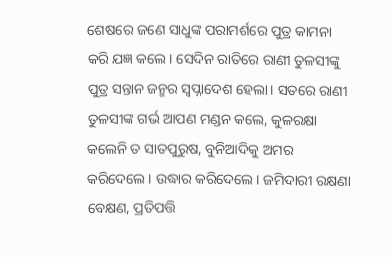ଶେଷରେ ଜଣେ ସାଧୁଙ୍କ ପରାମର୍ଶରେ ପୁତ୍ର କାମନା କରି ଯଜ୍ଞ କଲେ। ସେଦିନ ରାତିରେ ରାଣୀ ତୁଳସୀଙ୍କୁ ପୁତ୍ର ସନ୍ତାନ ଜନ୍ମର ସ୍ଵପ୍ନାଦେଶ ହେଲା। ସତରେ ରାଣୀ ତୁଳସୀଙ୍କ ଗର୍ଭ ଆପଣ ମଣ୍ଡନ କଲେ, କୁଳରକ୍ଷା କଲେନି ତ ସାତପୁରୁଷ, ବୁନିଆଦିକୁ ଅମର କରିଦେଲେ। ଉଦ୍ଧାର କରିଦେଲେ। ଜମିଦାରୀ ରକ୍ଷଣା ବେକ୍ଷଣ, ପ୍ରତିପତ୍ତି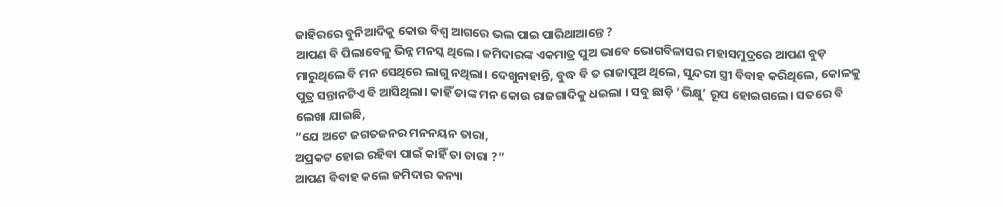ଜାହିରରେ ବୁନିଆଦିକୁ କୋଉ ବିଶ୍ଵ ଆଗରେ ଭଲ ପାଇ ପାରିଥାଆନ୍ତେ ?
ଆପଣ ବି ପିଲାବେଳୁ ଭିନ୍ନ ମନସ୍କ ଥିଲେ। ଜମିଦାରଙ୍କ ଏକମାତ୍ର ପୁଅ ଭାବେ ଭୋଗବିଳାସର ମହାସମୁଦ୍ରରେ ଆପଣ ବୁଡ଼ ମାରୁଥିଲେ ବି ମନ ସେଥିରେ ଲାଗୁ ନଥିଲା। ଦେଖୁନାହାନ୍ତି, ବୁଦ୍ଧ ବି ତ ରାଜାପୁଅ ଥିଲେ, ସୁନ୍ଦରୀ ସ୍ତ୍ରୀ ବିବାହ କରିଥିଲେ, କୋଳକୁ ପୁତ୍ର ସନ୍ତାନଟିଏ ବି ଆସିଥିଲା। କାହିଁ ତାଙ୍କ ମନ କୋଉ ରାଜଗାଦିକୁ ଧଇଲା । ସବୁ ଛାଡ଼ି ‘ଭିକ୍ଷୁ’ ରୂପ ହୋଇଗଲେ। ସତରେ ବି ଲେଖା ଯାଇଛି,
“ଯେ ଅଟେ ଜଗତଜନର ମନନୟନ ତାରା,
ଅପ୍ରକଟ ହୋଇ ରହିବା ପାଇଁ କାହିଁ ତା ଚାରା ?”
ଆପଣ ବିବାହ କଲେ ଜମିଦାର କନ୍ୟା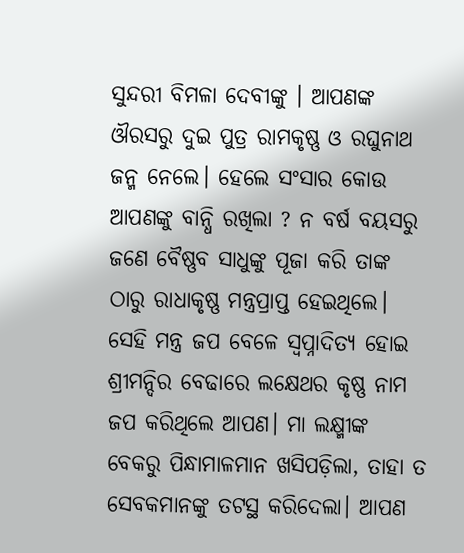ସୁନ୍ଦରୀ ବିମଳା ଦେବୀଙ୍କୁ । ଆପଣଙ୍କ ଔରସରୁ ଦୁଇ ପୁତ୍ର ରାମକୃଷ୍ଣ ଓ ରଘୁନାଥ ଜନ୍ମ ନେଲେ। ହେଲେ ସଂସାର କୋଉ ଆପଣଙ୍କୁ ବାନ୍ଧି ରଖିଲା ? ନ ବର୍ଷ ବୟସରୁ ଜଣେ ବୈଷ୍ଣବ ସାଧୁଙ୍କୁ ପୂଜା କରି ତାଙ୍କ ଠାରୁ ରାଧାକୃଷ୍ଣ ମନ୍ତ୍ରପ୍ରାପ୍ତ ହେଇଥିଲେ। ସେହି ମନ୍ତ୍ର ଜପ ବେଳେ ସ୍ଵପ୍ନାଦିତ୍ୟ ହୋଇ ଶ୍ରୀମନ୍ଦିର ବେଢାରେ ଲକ୍ଷେଥର କୃଷ୍ଣ ନାମ ଜପ କରିଥିଲେ ଆପଣ। ମା ଲକ୍ଷ୍ମୀଙ୍କ ବେକରୁ ପିନ୍ଧାମାଳମାନ ଖସିପଡ଼ିଲା, ତାହା ତ ସେବକମାନଙ୍କୁ ତଟସ୍ଥ କରିଦେଲା। ଆପଣ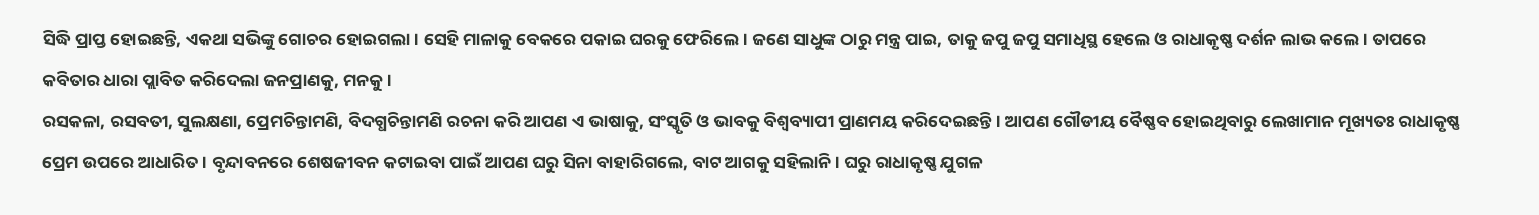ସିଦ୍ଧି ପ୍ରାପ୍ତ ହୋଇଛନ୍ତି, ଏକଥା ସଭିଙ୍କୁ ଗୋଚର ହୋଇଗଲା। ସେହି ମାଳାକୁ ବେକରେ ପକାଇ ଘରକୁ ଫେରିଲେ। ଜଣେ ସାଧୁଙ୍କ ଠାରୁ ମନ୍ତ୍ର ପାଇ, ତାକୁ ଜପୁ ଜପୁ ସମାଧିସ୍ଥ ହେଲେ ଓ ରାଧାକୃଷ୍ଣ ଦର୍ଶନ ଲାଭ କଲେ। ତାପରେ କବିତାର ଧାରା ପ୍ଲାବିତ କରିଦେଲା ଜନପ୍ରାଣକୁ, ମନକୁ।
ରସକଳା, ରସବତୀ, ସୁଲକ୍ଷଣା, ପ୍ରେମଚିନ୍ତାମଣି, ବିଦଗ୍ଧଚିନ୍ତାମଣି ରଚନା କରି ଆପଣ ଏ ଭାଷାକୁ, ସଂସ୍କୃତି ଓ ଭାବକୁ ବିଶ୍ଵବ୍ୟାପୀ ପ୍ରାଣମୟ କରିଦେଇଛନ୍ତି। ଆପଣ ଗୌଡୀୟ ବୈଷ୍ଣବ ହୋଇଥିବାରୁ ଲେଖାମାନ ମୂଖ୍ୟତଃ ରାଧାକୃଷ୍ଣ ପ୍ରେମ ଉପରେ ଆଧାରିତ। ବୃନ୍ଦାବନରେ ଶେଷଜୀବନ କଟାଇବା ପାଇଁ ଆପଣ ଘରୁ ସିନା ବାହାରିଗଲେ, ବାଟ ଆଗକୁ ସହିଲାନି। ଘରୁ ରାଧାକୃଷ୍ଣ ଯୁଗଳ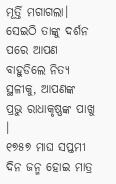ମୂର୍ତ୍ତି ମଗାଗଲା। ସେଇଠି ତାଙ୍କୁ ଦର୍ଶନ ପରେ ଆପଣ ବାହୁଡିଲେ ନିତ୍ୟ ସ୍ଥଳୀକୁ, ଆପଣଙ୍କ ପ୍ରଭୁ ରାଧାକୃଷ୍ଣଙ୍କ ପାଖୁ ।
୧୭୫୭ ମାଘ ସପ୍ତମୀ ଦିନ ଜନ୍ମ ହୋଇ ମାତ୍ର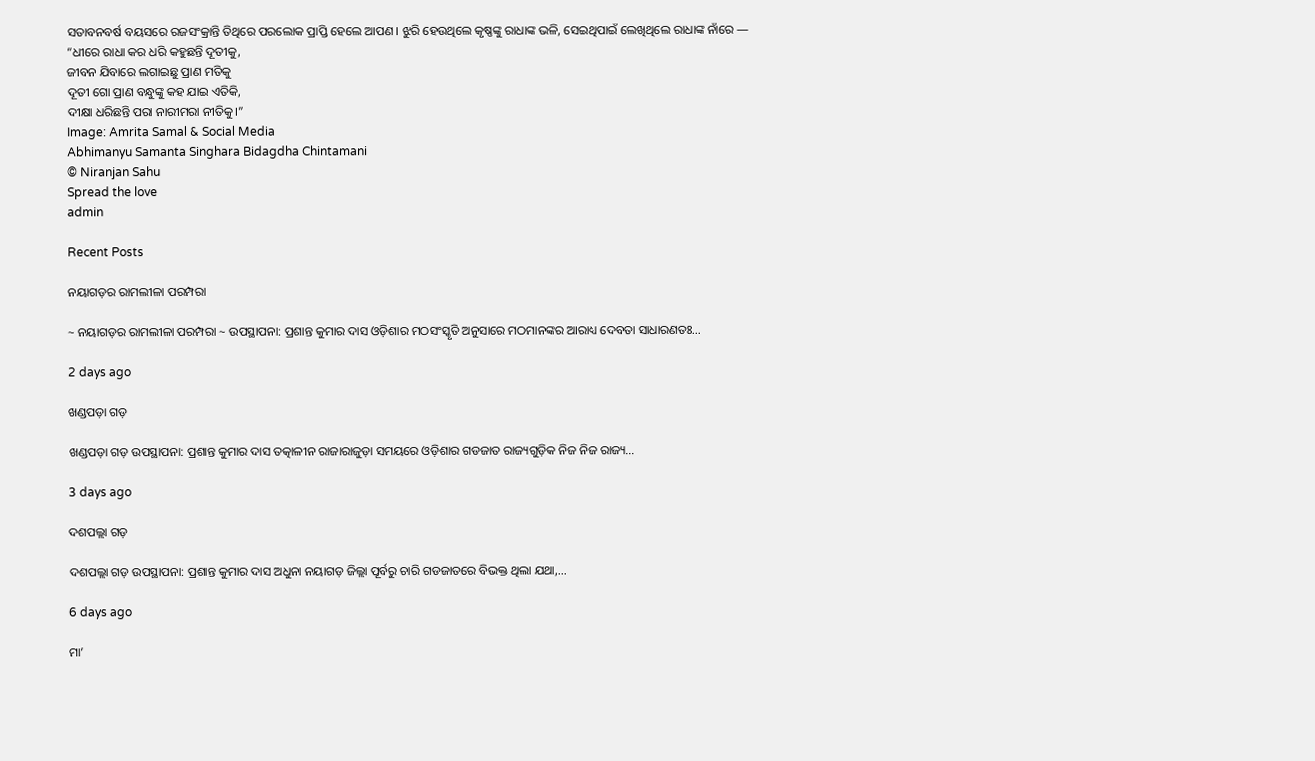ସତାବନବର୍ଷ ବୟସରେ ରଜସଂକ୍ରାନ୍ତି ତିଥିରେ ପରଲୋକ ପ୍ରାପ୍ତି ହେଲେ ଆପଣ। ଝୁରି ହେଉଥିଲେ କୃଷ୍ଣଙ୍କୁ ରାଧାଙ୍କ ଭଳି, ସେଇଥିପାଇଁ ଲେଖିଥିଲେ ରାଧାଙ୍କ ନାଁରେ —
“ଧୀରେ ରାଧା କର ଧରି କହୁଛନ୍ତି ଦୂତୀକୁ,
ଜୀବନ ଯିବାରେ ଲଗାଇଛୁ ପ୍ରାଣ ମତିକୁ
ଦୂତୀ ଗୋ ପ୍ରାଣ ବନ୍ଧୁଙ୍କୁ କହ ଯାଇ ଏତିକି,
ଦୀକ୍ଷା ଧରିଛନ୍ତି ପରା ନାରୀମରା ନୀତିକୁ।”
Image: Amrita Samal & Social Media
Abhimanyu Samanta Singhara Bidagdha Chintamani
© Niranjan Sahu
Spread the love
admin

Recent Posts

ନୟାଗଡ଼ର ରାମଲୀଳା ପରମ୍ପରା

~ ନୟାଗଡ଼ର ରାମଲୀଳା ପରମ୍ପରା ~ ଉପସ୍ଥାପନା: ପ୍ରଶାନ୍ତ କୁମାର ଦାସ ଓଡ଼ିଶାର ମଠସଂସ୍କୃତି ଅନୁସାରେ ମଠମାନଙ୍କର ଆରାଧ୍ୟ ଦେବତା ସାଧାରଣତଃ…

2 days ago

ଖଣ୍ଡପଡ଼ା ଗଡ଼

ଖଣ୍ଡପଡ଼ା ଗଡ଼ ଉପସ୍ଥାପନା: ପ୍ରଶାନ୍ତ କୁମାର ଦାସ ତତ୍କାଳୀନ ରାଜାରାଜୁଡ଼ା ସମୟରେ ଓଡ଼ିଶାର ଗଡଜାତ ରାଜ୍ୟଗୁଡ଼ିକ ନିଜ ନିଜ ରାଜ୍ୟ…

3 days ago

ଦଶପଲ୍ଲା ଗଡ଼

ଦଶପଲ୍ଲା ଗଡ଼ ଉପସ୍ଥାପନା: ପ୍ରଶାନ୍ତ କୁମାର ଦାସ ଅଧୁନା ନୟାଗଡ଼ ଜିଲ୍ଲା ପୂର୍ବରୁ ଚାରି ଗଡଜାତରେ ବିଭକ୍ତ ଥିଲା ଯଥା,…

6 days ago

ମା’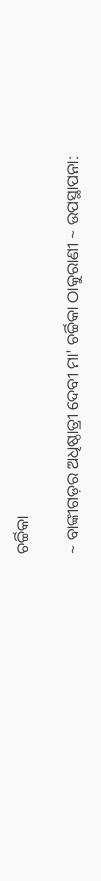ଚର୍ଚ୍ଚିକା

~ ବାଙ୍କୀଗଡ଼ର ଅଧିଷ୍ଠାତ୍ରୀ ଦେବୀ ମା' ଚର୍ଚ୍ଚିକା ଠାକୁରାଣୀ ~ ଉପସ୍ଥାପନା: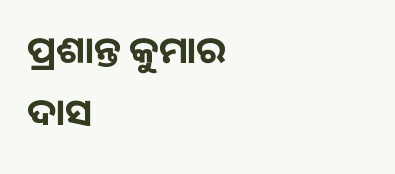ପ୍ରଶାନ୍ତ କୁମାର ଦାସ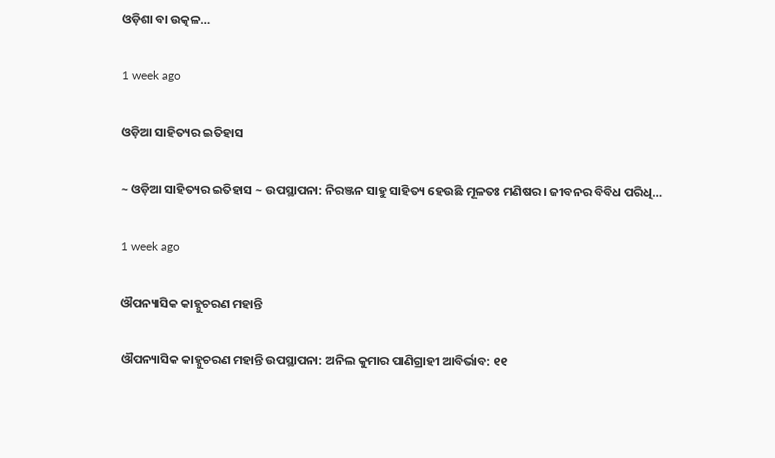ଓଡ଼ିଶା ବା ଉତ୍କଳ…

1 week ago

ଓଡ଼ିଆ ସାହିତ୍ୟର ଇତିହାସ

~ ଓଡ଼ିଆ ସାହିତ୍ୟର ଇତିହାସ ~ ଉପସ୍ଥାପନା: ନିରଞ୍ଜନ ସାହୁ ସାହିତ୍ୟ ହେଉଛି ମୂଳତଃ ମଣିଷର। ଜୀବନର ବିବିଧ ପରିଧି…

1 week ago

ଔପନ୍ୟାସିକ କାହ୍ନୁଚରଣ ମହାନ୍ତି

ଔପନ୍ୟାସିକ କାହ୍ନୁଚରଣ ମହାନ୍ତି ଉପସ୍ଥାପନା: ଅନିଲ କୁମାର ପାଣିଗ୍ରାହୀ ଆବିର୍ଭାବ: ୧୧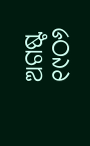ଅଗଷ୍ଟ ୧୯ଠ୬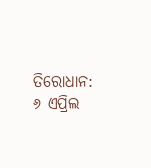ତିରୋଧାନ: ୬ ଏପ୍ରିଲ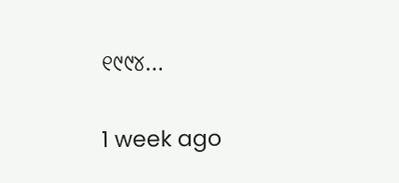୧୯୯୪…

1 week ago